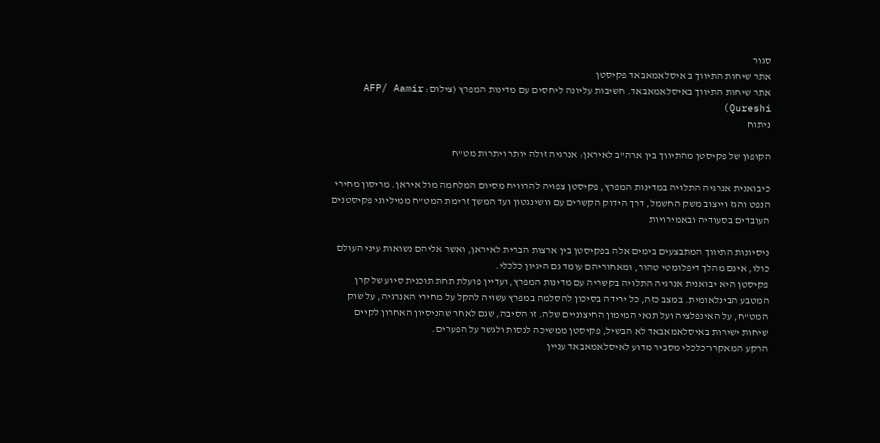סגור
אתר שיחות התיווך ב איסלאמאבאד פקיסטן
אתר שיחות התיווך באיסלאמאבאד. חשיבות עליונה ליחסים עם מדינות המפרץ (צילום: AFP/ Aamir Qureshi)
ניתוח

הקופון של פקיסטן מהתיווך בין ארה"ב לאיראן: אנרגיה זולה יותר ויתרות מט"ח

כיבואנית אנרגיה התלויה במדינות המפרץ, פקיסטן צפויה להרוויח מסיום המלחמה מול איראן. מריסון מחירי הנפט והגז וייצוב משק החשמל, דרך הידוק הקשרים עם וושינגטון ועד המשך זרימת המט"ח ממיליוני פקיסטנים העובדים בסעודיה ובאמירויות

ניסיונות התיווך המתבצעים בימים אלה בפקיסטן בין ארצות הברית לאיראן, ואשר אליהם נשואות עיני העולם כולו, אינם מהלך דיפלומטי טהור, ומאחוריהם עומד גם היגיון כלכלי.
פקיסטן היא יבואנית אנרגיה התלויה בקשריה עם מדינות המפרץ, ועדיין פועלת תחת תוכנית סיוע של קרן המטבע הבינלאומית. במצב כזה, כל ירידה בסיכון להסלמה במפרץ עשויה להקל על מחירי האנרגיה, על שוק המט"ח, על האינפלציה ועל תנאי המימון החיצוניים שלה. זו הסיבה, שגם לאחר שהניסיון האחרון לקיים שיחות ישירות באיסלאמאבאד לא הבשיל, פקיסטן ממשיכה לנסות ולגשר על הפערים.
הרקע המאקרו־כלכלי מסביר מדוע לאיסלאמאבאד עניין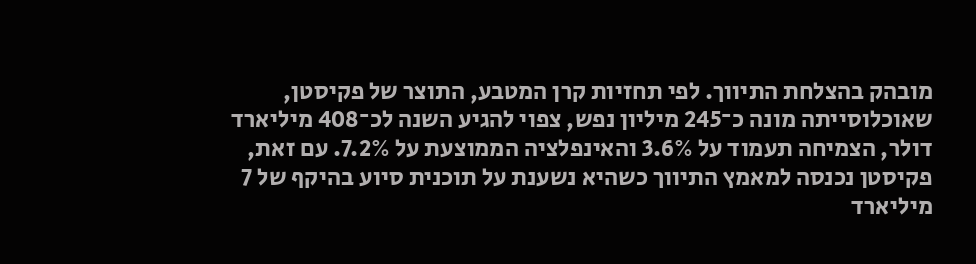מובהק בהצלחת התיווך. לפי תחזיות קרן המטבע, התוצר של פקיסטן, שאוכלוסייתה מונה כ־245 מיליון נפש, צפוי להגיע השנה לכ־408 מיליארד דולר, הצמיחה תעמוד על 3.6% והאינפלציה הממוצעת על 7.2%. עם זאת, פקיסטן נכנסה למאמץ התיווך כשהיא נשענת על תוכנית סיוע בהיקף של 7 מיליארד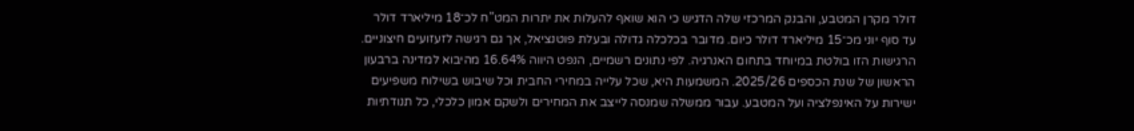דולר מקרן המטבע, והבנק המרכזי שלה הדגיש כי הוא שואף להעלות את יתרות המט"ח לכ־18 מיליארד דולר עד סוף יוני מכ־15 מיליארד דולר כיום. מדובר בכלכלה גדולה ובעלת פוטנציאל, אך גם רגישה לזעזועים חיצוניים.
הרגישות הזו בולטת במיוחד בתחום האנרגיה. לפי נתונים רשמיים, הנפט היווה 16.64% מהיבוא למדינה ברבעון הראשון של שנת הכספים 2025/26. המשמעות היא, שכל עלייה במחירי החבית וכל שיבוש בשילוח משפיעים ישירות על האינפלציה ועל המטבע. עבור ממשלה שמנסה לייצב את המחירים ולשקם אמון כלכלי, כל תנודתיות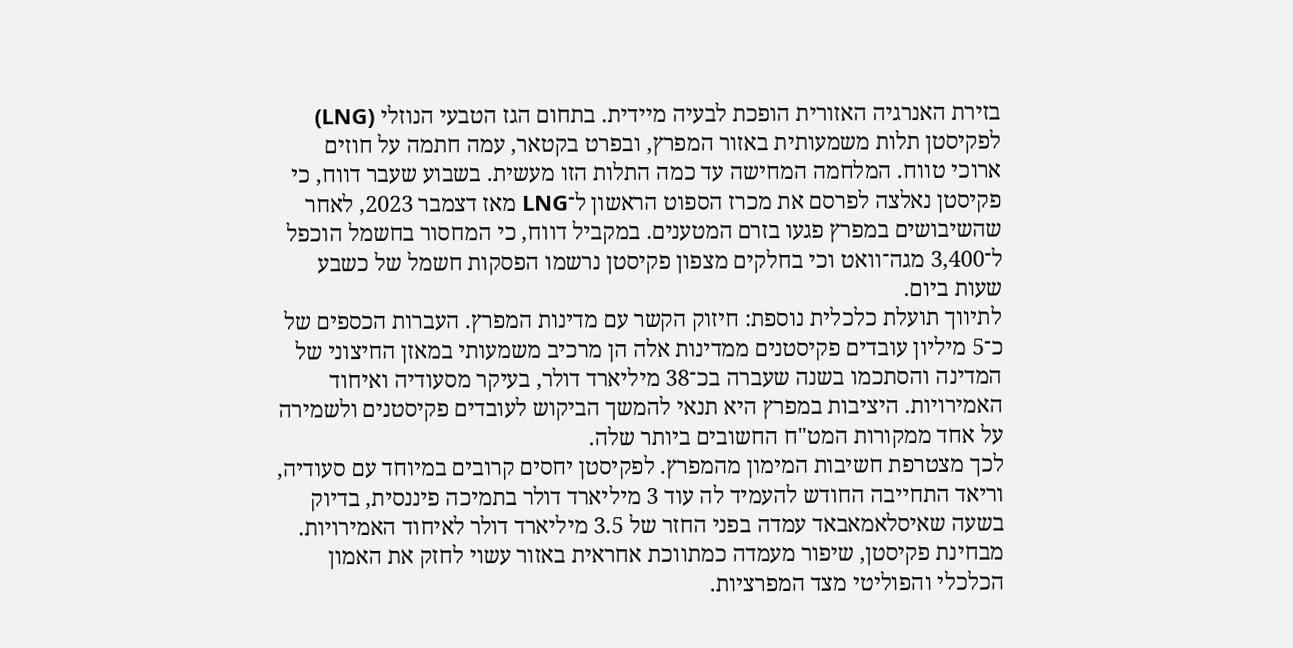בזירת האנרגיה האזורית הופכת לבעיה מיידית. בתחום הגז הטבעי הנוזלי (LNG) לפקיסטן תלות משמעותית באזור המפרץ, ובפרט בקטאר, עמה חתמה על חוזים ארוכי טווח. המלחמה המחישה עד כמה התלות הזו מעשית. בשבוע שעבר דווח, כי פקיסטן נאלצה לפרסם את מכרז הספוט הראשון ל־LNG מאז דצמבר 2023, לאחר שהשיבושים במפרץ פגעו בזרם המטענים. במקביל דווח, כי המחסור בחשמל הוכפל ל־3,400 מגה־וואט וכי בחלקים מצפון פקיסטן נרשמו הפסקות חשמל של כשבע שעות ביום.
לתיווך תועלת כלכלית נוספת: חיזוק הקשר עם מדינות המפרץ. העברות הכספים של כ־5 מיליון עובדים פקיסטנים ממדינות אלה הן מרכיב משמעותי במאזן החיצוני של המדינה והסתכמו בשנה שעברה בכ־38 מיליארד דולר, בעיקר מסעודיה ואיחוד האמירויות. היציבות במפרץ היא תנאי להמשך הביקוש לעובדים פקיסטנים ולשמירה על אחד ממקורות המט"ח החשובים ביותר שלה.
לכך מצטרפת חשיבות המימון מהמפרץ. לפקיסטן יחסים קרובים במיוחד עם סעודיה, וריאד התחייבה החודש להעמיד לה עוד 3 מיליארד דולר בתמיכה פיננסית, בדיוק בשעה שאיסלאמאבאד עמדה בפני החזר של 3.5 מיליארד דולר לאיחוד האמירויות. מבחינת פקיסטן, שיפור מעמדה כמתווכת אחראית באזור עשוי לחזק את האמון הכלכלי והפוליטי מצד המפרציות.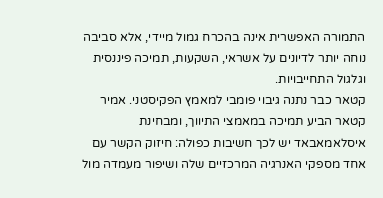התמורה האפשרית אינה בהכרח גמול מיידי, אלא סביבה נוחה יותר לדיונים על אשראי, השקעות, תמיכה פיננסית וגלגול התחייבויות.
קטאר כבר נתנה גיבוי פומבי למאמץ הפקיסטני. אמיר קטאר הביע תמיכה במאמצי התיווך, ומבחינת איסלאמאבאד יש לכך חשיבות כפולה: חיזוק הקשר עם אחד מספקי האנרגיה המרכזיים שלה ושיפור מעמדה מול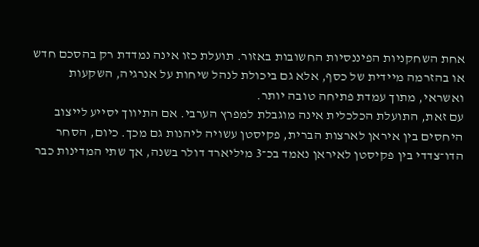אחת השחקניות הפיננסיות החשובות באזור. תועלת כזו אינה נמדדת רק בהסכם חדש או בהזרמה מיידית של כסף, אלא גם ביכולת לנהל שיחות על אנרגיה, השקעות ואשראי, מתוך עמדת פתיחה טובה יותר.
עם זאת, התועלת הכלכלית אינה מוגבלת למפרץ הערבי. אם התיווך יסייע לייצוב היחסים בין איראן לארצות הברית, פקיסטן עשויה ליהנות גם מכך. כיום, הסחר הדו־צדדי בין פקיסטן לאיראן נאמד בכ־3 מיליארד דולר בשנה, אך שתי המדינות כבר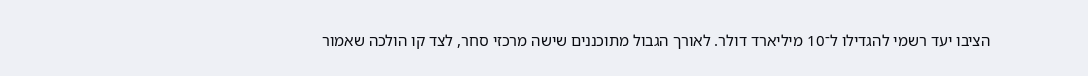הציבו יעד רשמי להגדילו ל־10 מיליארד דולר. לאורך הגבול מתוכננים שישה מרכזי סחר, לצד קו הולכה שאמור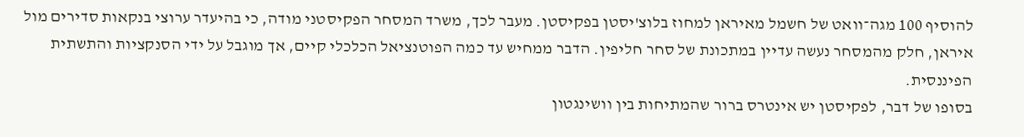להוסיף 100 מגה־וואט של חשמל מאיראן למחוז בלוצ'יסטן בפקיסטן. מעבר לכך, משרד המסחר הפקיסטני מודה, כי בהיעדר ערוצי בנקאות סדירים מול איראן, חלק מהמסחר נעשה עדיין במתכונת של סחר חליפין. הדבר ממחיש עד כמה הפוטנציאל הכלכלי קיים, אך מוגבל על ידי הסנקציות והתשתית הפיננסית.
בסופו של דבר, לפקיסטן יש אינטרס ברור שהמתיחות בין וושינגטון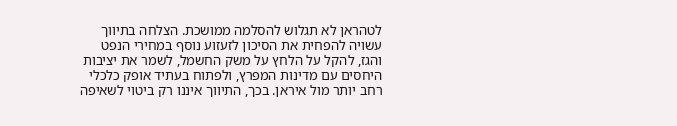לטהראן לא תגלוש להסלמה ממושכת. הצלחה בתיווך עשויה להפחית את הסיכון לזעזוע נוסף במחירי הנפט והגז, להקל על הלחץ על משק החשמל, לשמר את יציבות היחסים עם מדינות המפרץ, ולפתוח בעתיד אופק כלכלי רחב יותר מול איראן. בכך, התיווך איננו רק ביטוי לשאיפה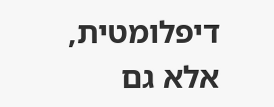דיפלומטית, אלא גם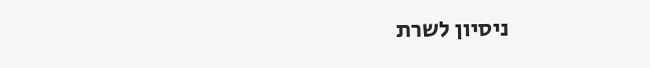ניסיון לשרת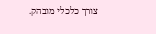צורך כלכלי מובהק.